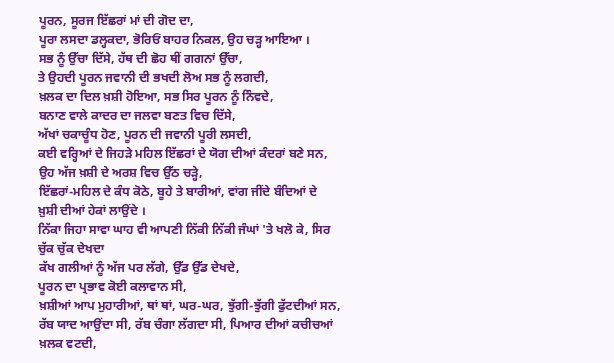ਪੂਰਨ, ਸੂਰਜ ਇੱਛਰਾਂ ਮਾਂ ਦੀ ਗੋਦ ਦਾ,
ਪੂਰਾ ਲਸਦਾ ਡਲ੍ਹਕਦਾ, ਭੋਰਿਓਂ ਬਾਹਰ ਨਿਕਲ, ਉਹ ਚੜ੍ਹ ਆਇਆ ।
ਸਭ ਨੂੰ ਉੱਚਾ ਦਿੱਸੇ, ਹੱਥ ਦੀ ਛੋਹ ਥੀਂ ਗਗਨਾਂ ਉੱਚਾ,
ਤੇ ਉਹਦੀ ਪੂਰਨ ਜਵਾਨੀ ਦੀ ਭਖਦੀ ਲੋਅ ਸਭ ਨੂੰ ਲਗਦੀ,
ਖ਼ਲਕ ਦਾ ਦਿਲ ਖ਼ਸ਼ੀ ਹੋਇਆ, ਸਭ ਸਿਰ ਪੂਰਨ ਨੂੰ ਨਿੰਵਦੇ,
ਬਨਾਣ ਵਾਲੇ ਕਾਦਰ ਦਾ ਜਲਵਾ ਬਣਤ ਵਿਚ ਦਿੱਸੇ,
ਅੱਖਾਂ ਚਕਾਚੂੰਧ ਹੋਣ, ਪੂਰਨ ਦੀ ਜਵਾਨੀ ਪੂਰੀ ਲਸਦੀ,
ਕਈ ਵਰ੍ਹਿਆਂ ਦੇ ਜਿਹੜੇ ਮਹਿਲ ਇੱਛਰਾਂ ਦੇ ਯੋਗ ਦੀਆਂ ਕੰਦਰਾਂ ਬਣੇ ਸਨ,
ਉਹ ਅੱਜ ਖ਼ਸ਼ੀ ਦੇ ਅਰਸ਼ ਵਿਚ ਉੱਠ ਚੜ੍ਹੇ,
ਇੱਛਰਾਂ-ਮਹਿਲ ਦੇ ਕੰਧ ਕੋਠੇ, ਬੂਹੇ ਤੇ ਬਾਰੀਆਂ, ਵਾਂਗ ਜੀਂਦੇ ਬੰਦਿਆਂ ਦੇ
ਖ਼ੁਸ਼ੀ ਦੀਆਂ ਹੇਕਾਂ ਲਾਉਂਦੇ ।
ਨਿੱਕਾ ਜਿਹਾ ਸਾਵਾ ਘਾਹ ਵੀ ਆਪਣੀ ਨਿੱਕੀ ਨਿੱਕੀ ਜੰਘਾਂ 'ਤੇ ਖਲੋ ਕੇ, ਸਿਰ
ਚੁੱਕ ਚੁੱਕ ਦੇਖਦਾ
ਕੱਖ ਗਲੀਆਂ ਨੂੰ ਅੱਜ ਪਰ ਲੱਗੇ, ਉੱਡ ਉੱਡ ਦੇਖਦੇ,
ਪੂਰਨ ਦਾ ਪ੍ਰਭਾਵ ਕੋਈ ਕਲਾਵਾਨ ਸੀ,
ਖ਼ਸ਼ੀਆਂ ਆਪ ਮੁਹਾਰੀਆਂ, ਥਾਂ ਥਾਂ, ਘਰ-ਘਰ, ਝੁੱਗੀ-ਝੁੱਗੀ ਫੁੱਟਦੀਆਂ ਸਨ,
ਰੱਬ ਯਾਦ ਆਉਂਦਾ ਸੀ, ਰੱਬ ਚੰਗਾ ਲੱਗਦਾ ਸੀ, ਪਿਆਰ ਦੀਆਂ ਕਚੀਚਆਂ
ਖ਼ਲਕ ਵਟਦੀ,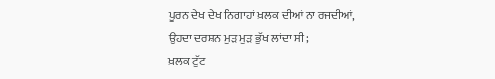ਪੂਰਨ ਦੇਖ ਦੇਖ ਨਿਗਾਹਾਂ ਖ਼ਲਕ ਦੀਆਂ ਨਾ ਰਜਦੀਆਂ,
ਉਹਦਾ ਦਰਸ਼ਨ ਮੁੜ ਮੁੜ ਭੁੱਖ ਲਾਂਦਾ ਸੀ;
ਖ਼ਲਕ ਟੁੱਟ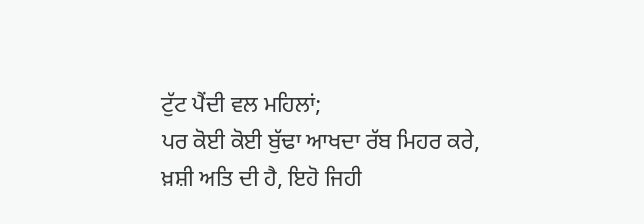ਟੁੱਟ ਪੈਂਦੀ ਵਲ ਮਹਿਲਾਂ;
ਪਰ ਕੋਈ ਕੋਈ ਬੁੱਢਾ ਆਖਦਾ ਰੱਬ ਮਿਹਰ ਕਰੇ,
ਖ਼ਸ਼ੀ ਅਤਿ ਦੀ ਹੈ, ਇਹੋ ਜਿਹੀ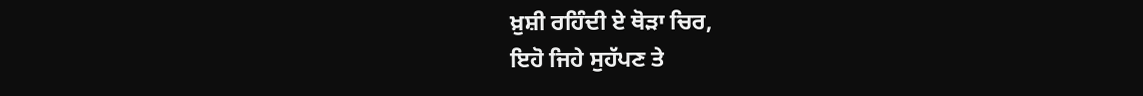ਖ਼ੁਸ਼ੀ ਰਹਿੰਦੀ ਏ ਥੋੜਾ ਚਿਰ,
ਇਹੋ ਜਿਹੇ ਸੁਹੱਪਣ ਤੇ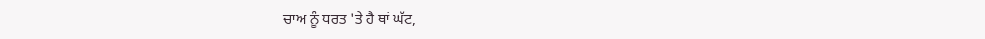ਚਾਅ ਨੂੰ ਧਰਤ 'ਤੇ ਹੈ ਥਾਂ ਘੱਟ,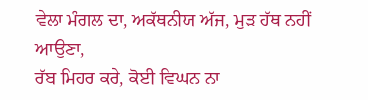ਵੇਲਾ ਮੰਗਲ ਦਾ, ਅਕੱਥਨੀਯ ਅੱਜ, ਮੁੜ ਹੱਥ ਨਹੀਂ ਆਉਣਾ,
ਰੱਬ ਮਿਹਰ ਕਰੇ, ਕੋਈ ਵਿਘਨ ਨਾ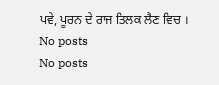ਪਵੇ, ਪੂਰਨ ਦੇ ਰਾਜ ਤਿਲਕ ਲੈਣ ਵਿਚ ।
No posts
No posts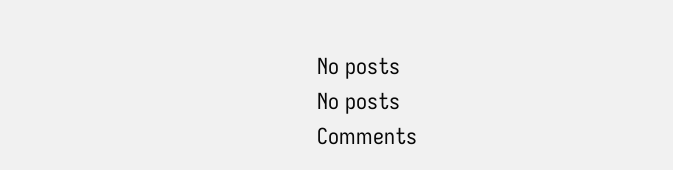No posts
No posts
Comments